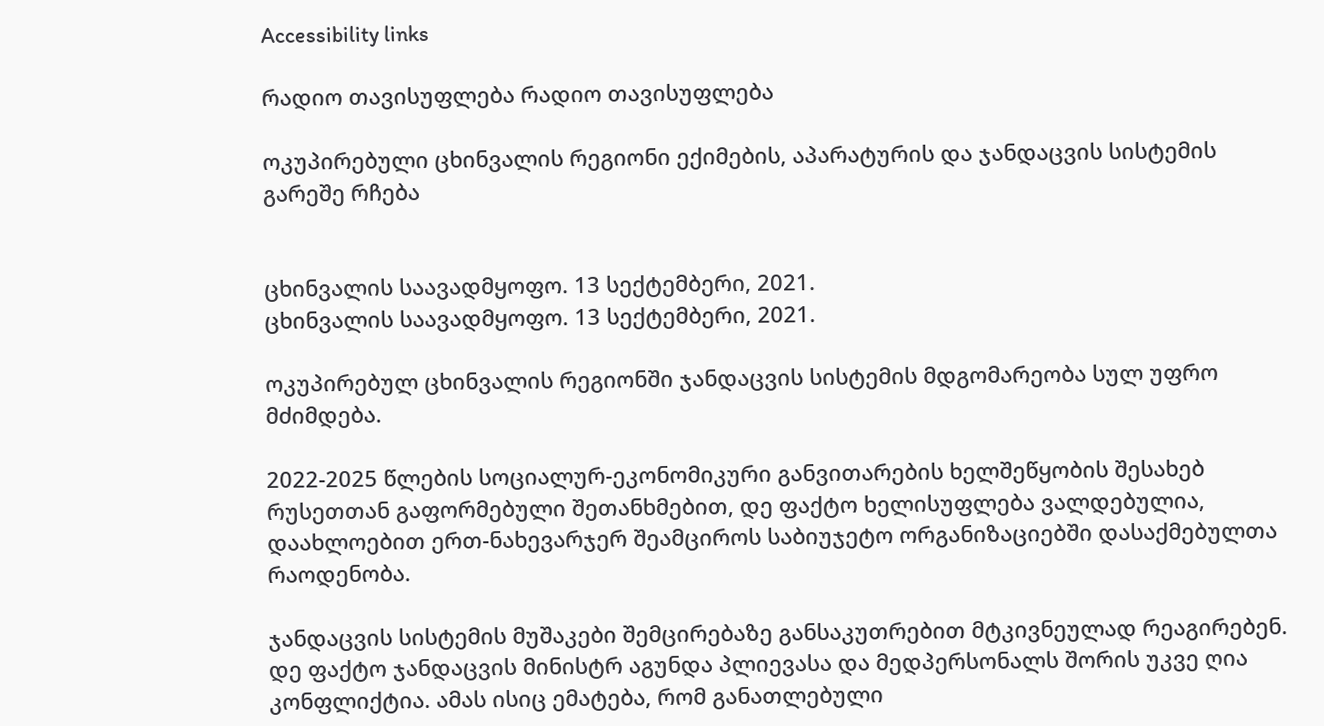Accessibility links

რადიო თავისუფლება რადიო თავისუფლება

ოკუპირებული ცხინვალის რეგიონი ექიმების, აპარატურის და ჯანდაცვის სისტემის გარეშე რჩება


ცხინვალის საავადმყოფო. 13 სექტემბერი, 2021.
ცხინვალის საავადმყოფო. 13 სექტემბერი, 2021.

ოკუპირებულ ცხინვალის რეგიონში ჯანდაცვის სისტემის მდგომარეობა სულ უფრო მძიმდება.

2022-2025 წლების სოციალურ-ეკონომიკური განვითარების ხელშეწყობის შესახებ რუსეთთან გაფორმებული შეთანხმებით, დე ფაქტო ხელისუფლება ვალდებულია, დაახლოებით ერთ-ნახევარჯერ შეამციროს საბიუჯეტო ორგანიზაციებში დასაქმებულთა რაოდენობა.

ჯანდაცვის სისტემის მუშაკები შემცირებაზე განსაკუთრებით მტკივნეულად რეაგირებენ. დე ფაქტო ჯანდაცვის მინისტრ აგუნდა პლიევასა და მედპერსონალს შორის უკვე ღია კონფლიქტია. ამას ისიც ემატება, რომ განათლებული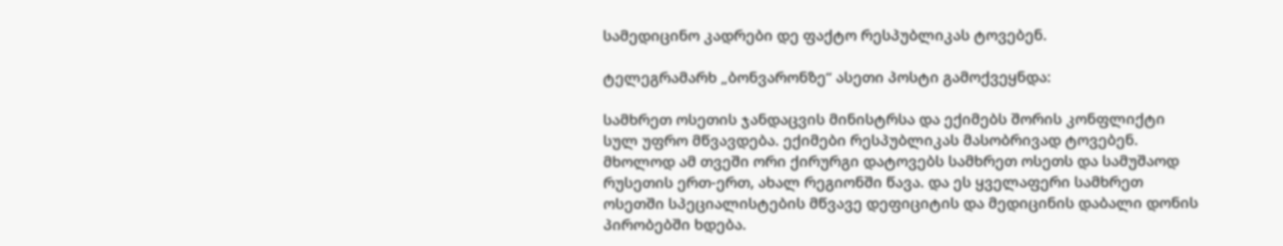სამედიცინო კადრები დე ფაქტო რესპუბლიკას ტოვებენ.

ტელეგრამარხ „ბონვარონზე“ ასეთი პოსტი გამოქვეყნდა:

სამხრეთ ოსეთის ჯანდაცვის მინისტრსა და ექიმებს შორის კონფლიქტი სულ უფრო მწვავდება. ექიმები რესპუბლიკას მასობრივად ტოვებენ. მხოლოდ ამ თვეში ორი ქირურგი დატოვებს სამხრეთ ოსეთს და სამუშაოდ რუსეთის ერთ-ერთ, ახალ რეგიონში წავა. და ეს ყველაფერი სამხრეთ ოსეთში სპეციალისტების მწვავე დეფიციტის და მედიცინის დაბალი დონის პირობებში ხდება.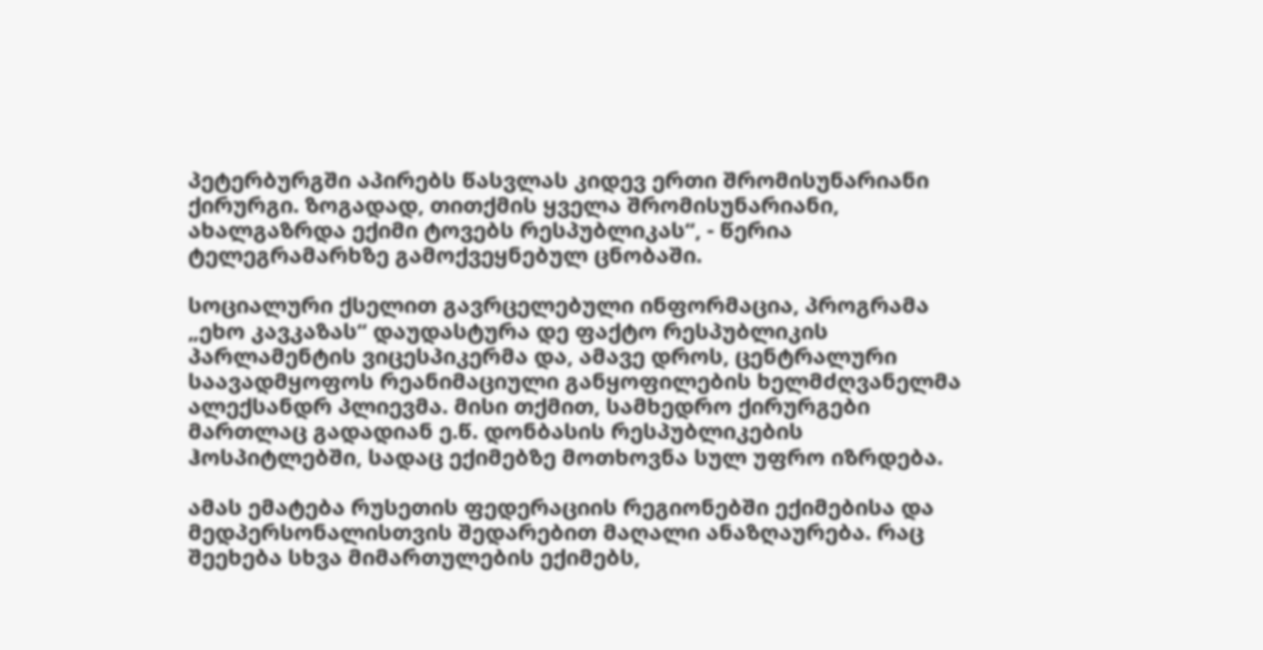პეტერბურგში აპირებს წასვლას კიდევ ერთი შრომისუნარიანი ქირურგი. ზოგადად, თითქმის ყველა შრომისუნარიანი, ახალგაზრდა ექიმი ტოვებს რესპუბლიკას“, - წერია ტელეგრამარხზე გამოქვეყნებულ ცნობაში.

სოციალური ქსელით გავრცელებული ინფორმაცია, პროგრამა „ეხო კავკაზას“ დაუდასტურა დე ფაქტო რესპუბლიკის პარლამენტის ვიცესპიკერმა და, ამავე დროს, ცენტრალური საავადმყოფოს რეანიმაციული განყოფილების ხელმძღვანელმა ალექსანდრ პლიევმა. მისი თქმით, სამხედრო ქირურგები მართლაც გადადიან ე.წ. დონბასის რესპუბლიკების ჰოსპიტლებში, სადაც ექიმებზე მოთხოვნა სულ უფრო იზრდება.

ამას ემატება რუსეთის ფედერაციის რეგიონებში ექიმებისა და მედპერსონალისთვის შედარებით მაღალი ანაზღაურება. რაც შეეხება სხვა მიმართულების ექიმებს,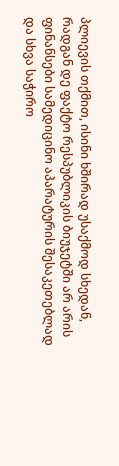პლიევის თქმით, ისინი ხშირად უსაქმოდ სხედან, რადგან დე ფაქტო რესპუბლიკის ბიუჯეტში არ არის ფინანსები სამედიცინო აპარატურის შესაკეთებლად და სხვა საჭირო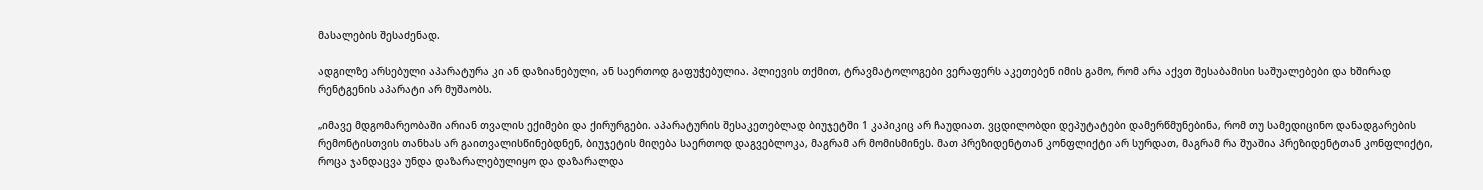მასალების შესაძენად.

ადგილზე არსებული აპარატურა კი ან დაზიანებული, ან საერთოდ გაფუჭებულია. პლიევის თქმით, ტრავმატოლოგები ვერაფერს აკეთებენ იმის გამო, რომ არა აქვთ შესაბამისი საშუალებები და ხშირად რენტგენის აპარატი არ მუშაობს.

„იმავე მდგომარეობაში არიან თვალის ექიმები და ქირურგები. აპარატურის შესაკეთებლად ბიუჯეტში 1 კაპიკიც არ ჩაუდიათ. ვცდილობდი დეპუტატები დამერწმუნებინა, რომ თუ სამედიცინო დანადგარების რემონტისთვის თანხას არ გაითვალისწინებდნენ, ბიუჯეტის მიღება საერთოდ დაგვებლოკა, მაგრამ არ მომისმინეს. მათ პრეზიდენტთან კონფლიქტი არ სურდათ, მაგრამ რა შუაშია პრეზიდენტთან კონფლიქტი, როცა ჯანდაცვა უნდა დაზარალებულიყო და დაზარალდა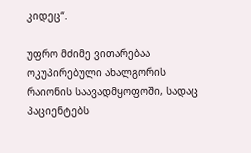კიდეც“.

უფრო მძიმე ვითარებაა ოკუპირებული ახალგორის რაიონის საავადმყოფოში, სადაც პაციენტებს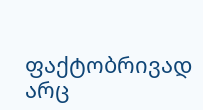ფაქტობრივად არც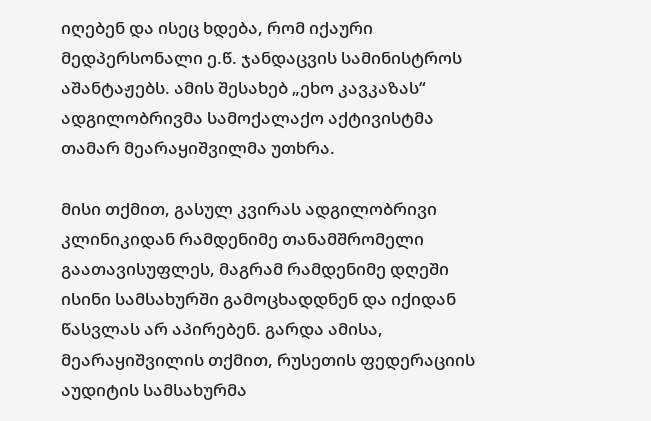იღებენ და ისეც ხდება, რომ იქაური მედპერსონალი ე.წ. ჯანდაცვის სამინისტროს აშანტაჟებს. ამის შესახებ „ეხო კავკაზას“ ადგილობრივმა სამოქალაქო აქტივისტმა თამარ მეარაყიშვილმა უთხრა.

მისი თქმით, გასულ კვირას ადგილობრივი კლინიკიდან რამდენიმე თანამშრომელი გაათავისუფლეს, მაგრამ რამდენიმე დღეში ისინი სამსახურში გამოცხადდნენ და იქიდან წასვლას არ აპირებენ. გარდა ამისა, მეარაყიშვილის თქმით, რუსეთის ფედერაციის აუდიტის სამსახურმა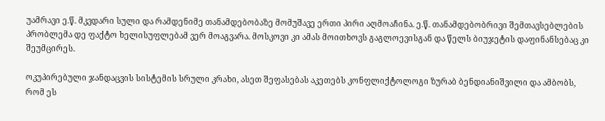უამრავი ე.წ. მკვდარი სული და რამდენიმე თანამდებობაზე მომუშავე ერთი პირი აღმოაჩინა. ე.წ. თანამდებობრივი შემთავსებლების პრობლემა დე ფაქტო ხელისუფლებამ ვერ მოაგვარა. მოსკოვი კი ამას მოითხოვს გაგლოევისგან და წელს ბიუჯეტის დაფინანსებაც კი შეუმცირეს.

ოკუპირებული ჯანდაცვის სისტემის სრული კრახი, ასეთ შეფასებას აკეთებს კონფლიქტოლოგი ზურაბ ბენდიანიშვილი და ამბობს, რომ ეს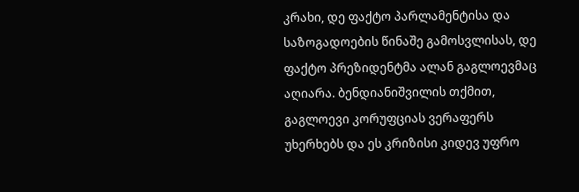კრახი, დე ფაქტო პარლამენტისა და საზოგადოების წინაშე გამოსვლისას, დე ფაქტო პრეზიდენტმა ალან გაგლოევმაც აღიარა. ბენდიანიშვილის თქმით, გაგლოევი კორუფციას ვერაფერს უხერხებს და ეს კრიზისი კიდევ უფრო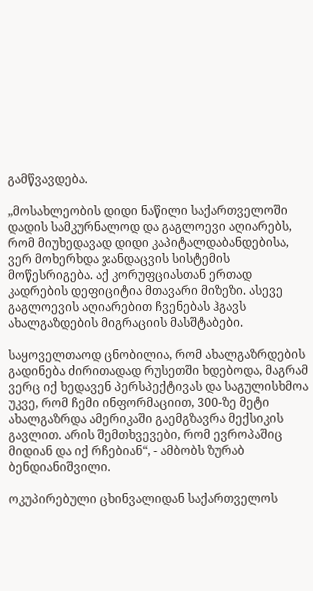გამწვავდება.

„მოსახლეობის დიდი ნაწილი საქართველოში დადის სამკურნალოდ და გაგლოევი აღიარებს, რომ მიუხედავად დიდი კაპიტალდაბანდებისა, ვერ მოხერხდა ჯანდაცვის სისტემის მოწესრიგება. აქ კორუფციასთან ერთად კადრების დეფიციტია მთავარი მიზეზი. ასევე გაგლოევის აღიარებით ჩვენებას ჰგავს ახალგაზდების მიგრაციის მასშტაბები.

საყოველთაოდ ცნობილია, რომ ახალგაზრდების გადინება ძირითადად რუსეთში ხდებოდა, მაგრამ ვერც იქ ხედავენ პერსპექტივას და საგულისხმოა უკვე, რომ ჩემი ინფორმაციით, 300-ზე მეტი ახალგაზრდა ამერიკაში გაემგზავრა მექსიკის გავლით. არის შემთხვევები, რომ ევროპაშიც მიდიან და იქ რჩებიან“, - ამბობს ზურაბ ბენდიანიშვილი.

ოკუპირებული ცხინვალიდან საქართველოს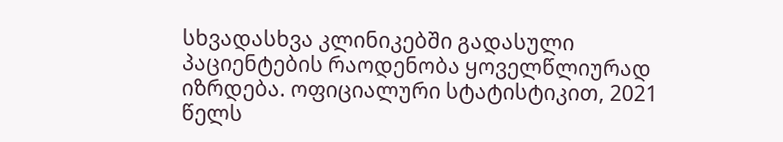სხვადასხვა კლინიკებში გადასული პაციენტების რაოდენობა ყოველწლიურად იზრდება. ოფიციალური სტატისტიკით, 2021 წელს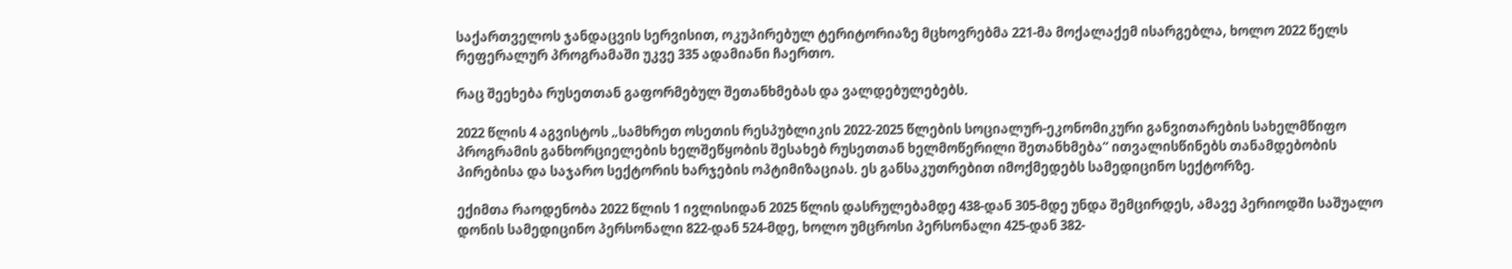საქართველოს ჯანდაცვის სერვისით, ოკუპირებულ ტერიტორიაზე მცხოვრებმა 221-მა მოქალაქემ ისარგებლა, ხოლო 2022 წელს რეფერალურ პროგრამაში უკვე 335 ადამიანი ჩაერთო.

რაც შეეხება რუსეთთან გაფორმებულ შეთანხმებას და ვალდებულებებს.

2022 წლის 4 აგვისტოს „სამხრეთ ოსეთის რესპუბლიკის 2022-2025 წლების სოციალურ-ეკონომიკური განვითარების სახელმწიფო პროგრამის განხორციელების ხელშეწყობის შესახებ რუსეთთან ხელმოწერილი შეთანხმება“ ითვალისწინებს თანამდებობის პირებისა და საჯარო სექტორის ხარჯების ოპტიმიზაციას. ეს განსაკუთრებით იმოქმედებს სამედიცინო სექტორზე.

ექიმთა რაოდენობა 2022 წლის 1 ივლისიდან 2025 წლის დასრულებამდე 438-დან 305-მდე უნდა შემცირდეს, ამავე პერიოდში საშუალო დონის სამედიცინო პერსონალი 822-დან 524-მდე, ხოლო უმცროსი პერსონალი 425-დან 382-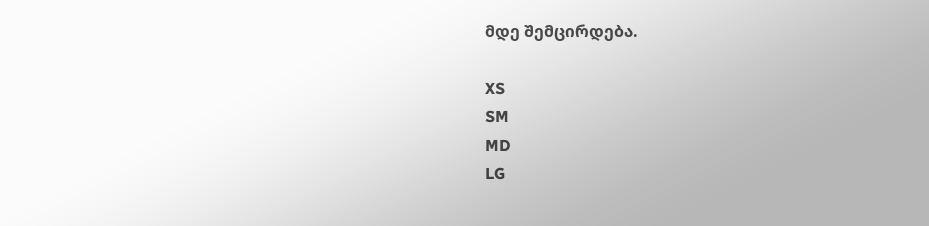მდე შემცირდება.

XS
SM
MD
LG